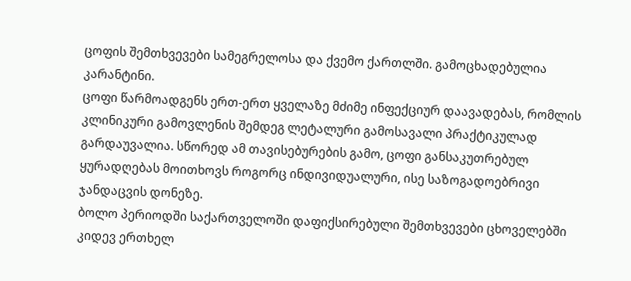ცოფის შემთხვევები სამეგრელოსა და ქვემო ქართლში. გამოცხადებულია კარანტინი.
ცოფი წარმოადგენს ერთ-ერთ ყველაზე მძიმე ინფექციურ დაავადებას, რომლის კლინიკური გამოვლენის შემდეგ ლეტალური გამოსავალი პრაქტიკულად გარდაუვალია. სწორედ ამ თავისებურების გამო, ცოფი განსაკუთრებულ ყურადღებას მოითხოვს როგორც ინდივიდუალური, ისე საზოგადოებრივი ჯანდაცვის დონეზე.
ბოლო პერიოდში საქართველოში დაფიქსირებული შემთხვევები ცხოველებში კიდევ ერთხელ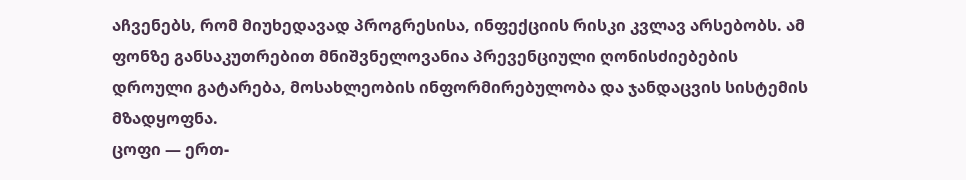აჩვენებს, რომ მიუხედავად პროგრესისა, ინფექციის რისკი კვლავ არსებობს. ამ ფონზე განსაკუთრებით მნიშვნელოვანია პრევენციული ღონისძიებების დროული გატარება, მოსახლეობის ინფორმირებულობა და ჯანდაცვის სისტემის მზადყოფნა.
ცოფი — ერთ-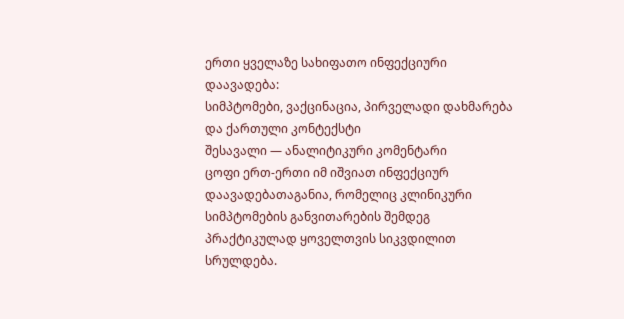ერთი ყველაზე სახიფათო ინფექციური დაავადება:
სიმპტომები, ვაქცინაცია, პირველადი დახმარება და ქართული კონტექსტი
შესავალი — ანალიტიკური კომენტარი
ცოფი ერთ-ერთი იმ იშვიათ ინფექციურ დაავადებათაგანია, რომელიც კლინიკური სიმპტომების განვითარების შემდეგ პრაქტიკულად ყოველთვის სიკვდილით სრულდება.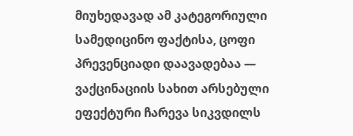მიუხედავად ამ კატეგორიული სამედიცინო ფაქტისა, ცოფი პრევენციადი დაავადებაა — ვაქცინაციის სახით არსებული ეფექტური ჩარევა სიკვდილს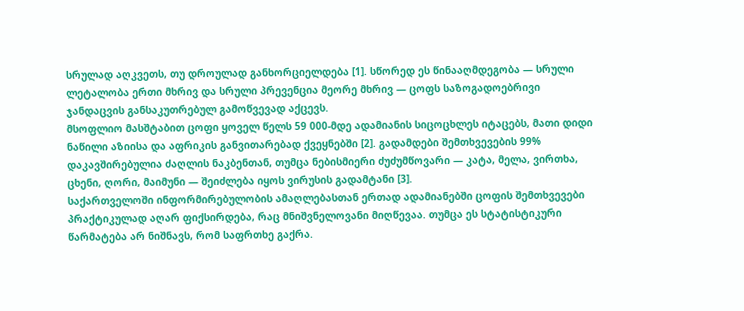სრულად აღკვეთს, თუ დროულად განხორციელდება [1]. სწორედ ეს წინააღმდეგობა — სრული ლეტალობა ერთი მხრივ და სრული პრევენცია მეორე მხრივ — ცოფს საზოგადოებრივი ჯანდაცვის განსაკუთრებულ გამოწვევად აქცევს.
მსოფლიო მასშტაბით ცოფი ყოველ წელს 59 000-მდე ადამიანის სიცოცხლეს იტაცებს, მათი დიდი ნაწილი აზიისა და აფრიკის განვითარებად ქვეყნებში [2]. გადამდები შემთხვევების 99% დაკავშირებულია ძაღლის ნაკბენთან, თუმცა ნებისმიერი ძუძუმწოვარი — კატა, მელა, ვირთხა, ცხენი, ღორი, მაიმუნი — შეიძლება იყოს ვირუსის გადამტანი [3].
საქართველოში ინფორმირებულობის ამაღლებასთან ერთად ადამიანებში ცოფის შემთხვევები პრაქტიკულად აღარ ფიქსირდება, რაც მნიშვნელოვანი მიღწევაა. თუმცა ეს სტატისტიკური წარმატება არ ნიშნავს, რომ საფრთხე გაქრა.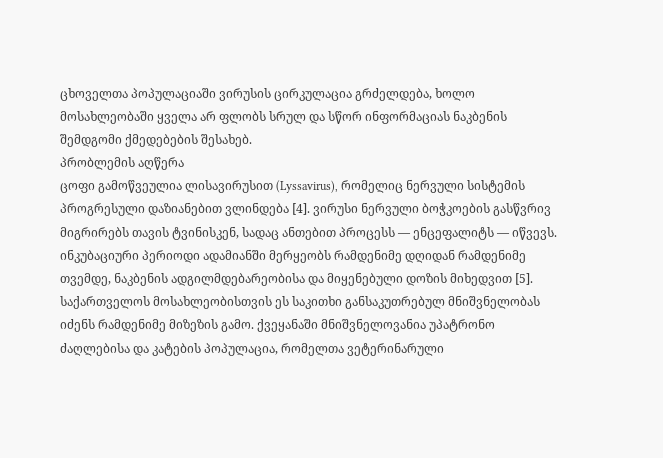ცხოველთა პოპულაციაში ვირუსის ცირკულაცია გრძელდება, ხოლო მოსახლეობაში ყველა არ ფლობს სრულ და სწორ ინფორმაციას ნაკბენის შემდგომი ქმედებების შესახებ.
პრობლემის აღწერა
ცოფი გამოწვეულია ლისავირუსით (Lyssavirus), რომელიც ნერვული სისტემის პროგრესული დაზიანებით ვლინდება [4]. ვირუსი ნერვული ბოჭკოების გასწვრივ მიგრირებს თავის ტვინისკენ, სადაც ანთებით პროცესს — ენცეფალიტს — იწვევს. ინკუბაციური პერიოდი ადამიანში მერყეობს რამდენიმე დღიდან რამდენიმე თვემდე, ნაკბენის ადგილმდებარეობისა და მიყენებული დოზის მიხედვით [5].
საქართველოს მოსახლეობისთვის ეს საკითხი განსაკუთრებულ მნიშვნელობას იძენს რამდენიმე მიზეზის გამო. ქვეყანაში მნიშვნელოვანია უპატრონო ძაღლებისა და კატების პოპულაცია, რომელთა ვეტერინარული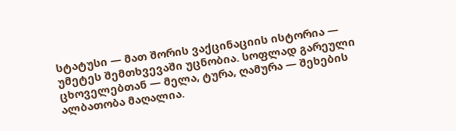სტატუსი — მათ შორის ვაქცინაციის ისტორია — უმეტეს შემთხვევაში უცნობია. სოფლად გარეული ცხოველებთან — მელა, ტურა, ღამურა — შეხების ალბათობა მაღალია.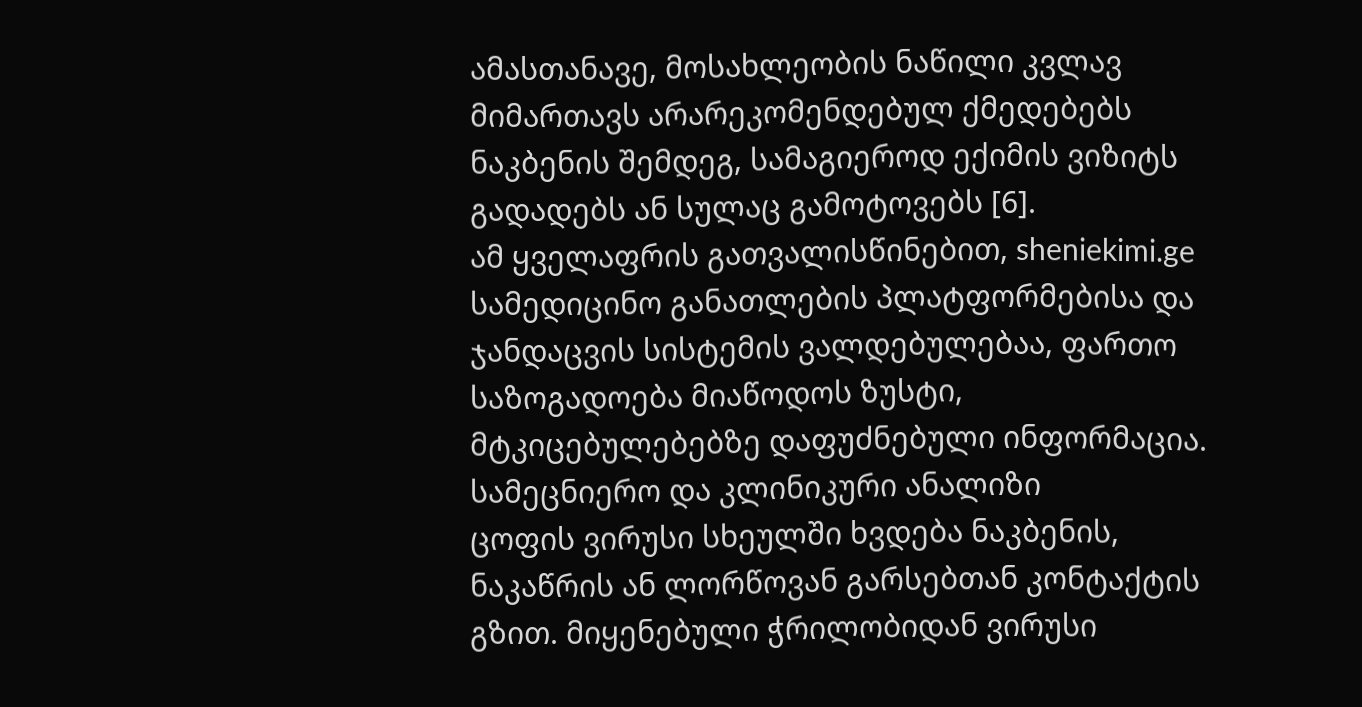ამასთანავე, მოსახლეობის ნაწილი კვლავ მიმართავს არარეკომენდებულ ქმედებებს ნაკბენის შემდეგ, სამაგიეროდ ექიმის ვიზიტს გადადებს ან სულაც გამოტოვებს [6].
ამ ყველაფრის გათვალისწინებით, sheniekimi.ge სამედიცინო განათლების პლატფორმებისა და ჯანდაცვის სისტემის ვალდებულებაა, ფართო საზოგადოება მიაწოდოს ზუსტი, მტკიცებულებებზე დაფუძნებული ინფორმაცია.
სამეცნიერო და კლინიკური ანალიზი
ცოფის ვირუსი სხეულში ხვდება ნაკბენის, ნაკაწრის ან ლორწოვან გარსებთან კონტაქტის გზით. მიყენებული ჭრილობიდან ვირუსი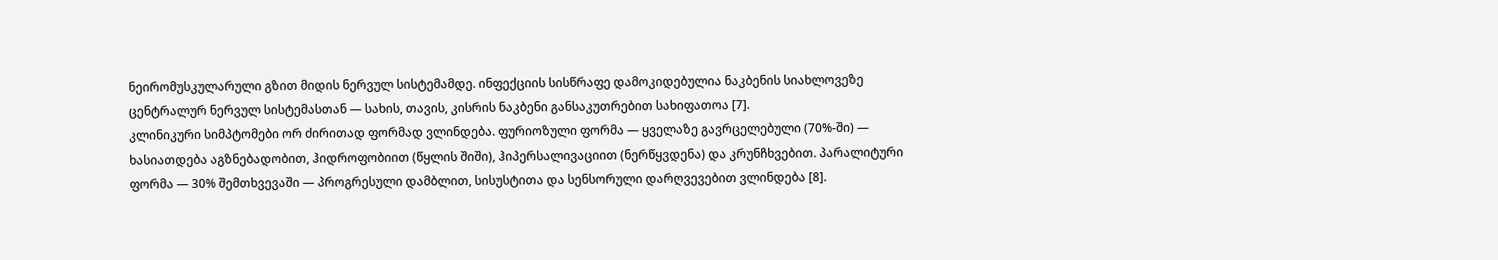ნეირომუსკულარული გზით მიდის ნერვულ სისტემამდე. ინფექციის სისწრაფე დამოკიდებულია ნაკბენის სიახლოვეზე ცენტრალურ ნერვულ სისტემასთან — სახის, თავის, კისრის ნაკბენი განსაკუთრებით სახიფათოა [7].
კლინიკური სიმპტომები ორ ძირითად ფორმად ვლინდება. ფურიოზული ფორმა — ყველაზე გავრცელებული (70%-ში) — ხასიათდება აგზნებადობით, ჰიდროფობიით (წყლის შიში), ჰიპერსალივაციით (ნერწყვდენა) და კრუნჩხვებით. პარალიტური ფორმა — 30% შემთხვევაში — პროგრესული დამბლით, სისუსტითა და სენსორული დარღვევებით ვლინდება [8].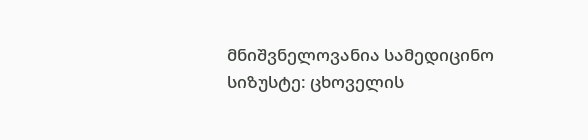მნიშვნელოვანია სამედიცინო სიზუსტე: ცხოველის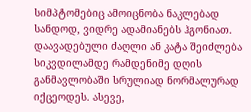სიმპტომებიც ამოიცნობა ნაკლებად სანდოდ, ვიდრე ადამიანებს ჰგონიათ. დაავადებული ძაღლი ან კატა შეიძლება სიკვდილამდე რამდენიმე დღის განმავლობაში სრულიად ნორმალურად იქცეოდეს. ასევე,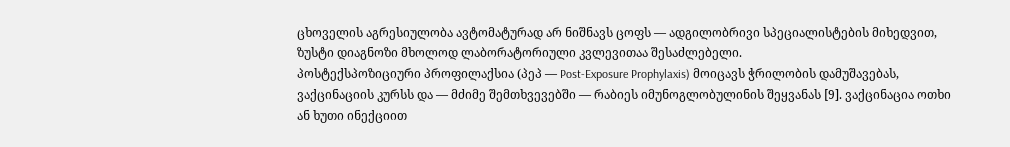ცხოველის აგრესიულობა ავტომატურად არ ნიშნავს ცოფს — ადგილობრივი სპეციალისტების მიხედვით, ზუსტი დიაგნოზი მხოლოდ ლაბორატორიული კვლევითაა შესაძლებელი.
პოსტექსპოზიციური პროფილაქსია (პეპ — Post-Exposure Prophylaxis) მოიცავს ჭრილობის დამუშავებას, ვაქცინაციის კურსს და — მძიმე შემთხვევებში — რაბიეს იმუნოგლობულინის შეყვანას [9]. ვაქცინაცია ოთხი ან ხუთი ინექციით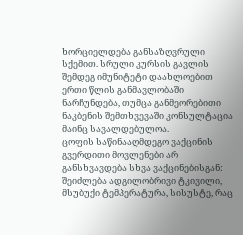ხორციელდება განსაზღვრული სქემით. სრული კურსის გავლის შემდეგ იმუნიტეტი დაახლოებით ერთი წლის განმავლობაში ნარჩუნდება, თუმცა განმეორებითი ნაკბენის შემთხვევაში კონსულტაცია მაინც სავალდებულოა.
ცოფის საწინააღმდეგო ვაქცინის გვერდითი მოვლენები არ განსხვავდება სხვა ვაქცინებისგან: შეიძლება ადგილობრივი ტკივილი, მსუბუქი ტემპერატურა, სისუსტე, რაც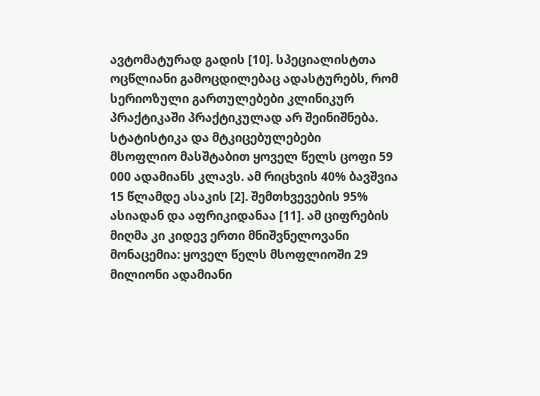ავტომატურად გადის [10]. სპეციალისტთა ოცწლიანი გამოცდილებაც ადასტურებს, რომ სერიოზული გართულებები კლინიკურ პრაქტიკაში პრაქტიკულად არ შეინიშნება.
სტატისტიკა და მტკიცებულებები
მსოფლიო მასშტაბით ყოველ წელს ცოფი 59 000 ადამიანს კლავს. ამ რიცხვის 40% ბავშვია 15 წლამდე ასაკის [2]. შემთხვევების 95% ასიადან და აფრიკიდანაა [11]. ამ ციფრების მიღმა კი კიდევ ერთი მნიშვნელოვანი მონაცემია: ყოველ წელს მსოფლიოში 29 მილიონი ადამიანი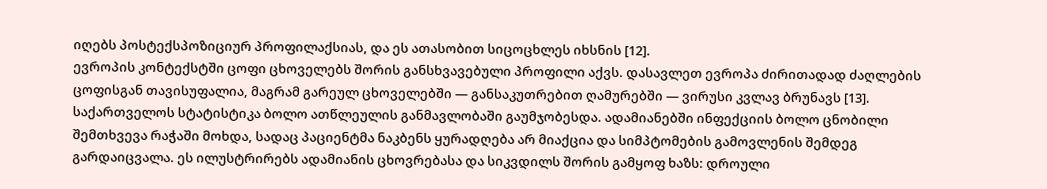იღებს პოსტექსპოზიციურ პროფილაქსიას, და ეს ათასობით სიცოცხლეს იხსნის [12].
ევროპის კონტექსტში ცოფი ცხოველებს შორის განსხვავებული პროფილი აქვს. დასავლეთ ევროპა ძირითადად ძაღლების ცოფისგან თავისუფალია, მაგრამ გარეულ ცხოველებში — განსაკუთრებით ღამურებში — ვირუსი კვლავ ბრუნავს [13].
საქართველოს სტატისტიკა ბოლო ათწლეულის განმავლობაში გაუმჯობესდა. ადამიანებში ინფექციის ბოლო ცნობილი შემთხვევა რაჭაში მოხდა, სადაც პაციენტმა ნაკბენს ყურადღება არ მიაქცია და სიმპტომების გამოვლენის შემდეგ გარდაიცვალა. ეს ილუსტრირებს ადამიანის ცხოვრებასა და სიკვდილს შორის გამყოფ ხაზს: დროული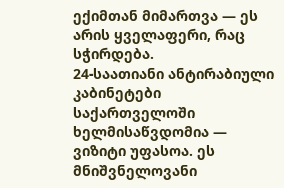ექიმთან მიმართვა — ეს არის ყველაფერი, რაც სჭირდება.
24-საათიანი ანტირაბიული კაბინეტები საქართველოში ხელმისაწვდომია — ვიზიტი უფასოა. ეს მნიშვნელოვანი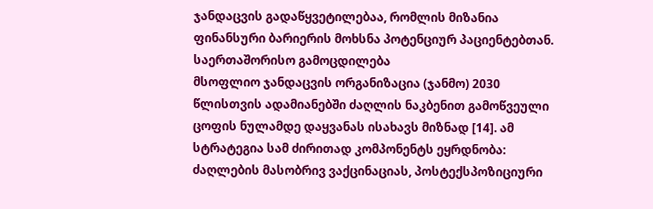ჯანდაცვის გადაწყვეტილებაა, რომლის მიზანია ფინანსური ბარიერის მოხსნა პოტენციურ პაციენტებთან.
საერთაშორისო გამოცდილება
მსოფლიო ჯანდაცვის ორგანიზაცია (ჯანმო) 2030 წლისთვის ადამიანებში ძაღლის ნაკბენით გამოწვეული ცოფის ნულამდე დაყვანას ისახავს მიზნად [14]. ამ სტრატეგია სამ ძირითად კომპონენტს ეყრდნობა: ძაღლების მასობრივ ვაქცინაციას, პოსტექსპოზიციური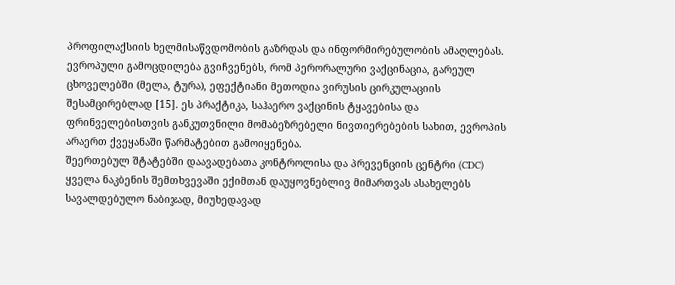პროფილაქსიის ხელმისაწვდომობის გაზრდას და ინფორმირებულობის ამაღლებას.
ევროპული გამოცდილება გვიჩვენებს, რომ პერორალური ვაქცინაცია, გარეულ ცხოველებში (მელა, ტურა), ეფექტიანი მეთოდია ვირუსის ცირკულაციის შესამცირებლად [15]. ეს პრაქტიკა, საჰაერო ვაქცინის ტყავებისა და ფრინველებისთვის განკუთვნილი მომაბეზრებელი ნივთიერებების სახით, ევროპის არაერთ ქვეყანაში წარმატებით გამოიყენება.
შეერთებულ შტატებში დაავადებათა კონტროლისა და პრევენციის ცენტრი (CDC) ყველა ნაკბენის შემთხვევაში ექიმთან დაუყოვნებლივ მიმართვას ასახელებს სავალდებულო ნაბიჯად, მიუხედავად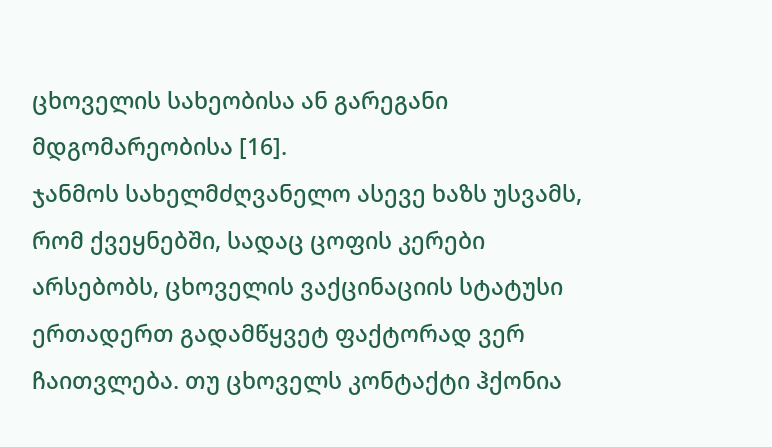ცხოველის სახეობისა ან გარეგანი მდგომარეობისა [16].
ჯანმოს სახელმძღვანელო ასევე ხაზს უსვამს, რომ ქვეყნებში, სადაც ცოფის კერები არსებობს, ცხოველის ვაქცინაციის სტატუსი ერთადერთ გადამწყვეტ ფაქტორად ვერ ჩაითვლება. თუ ცხოველს კონტაქტი ჰქონია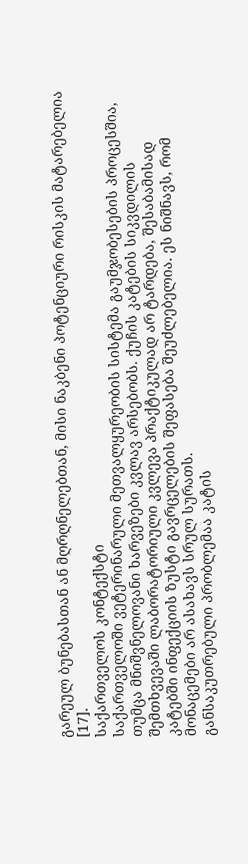გარეულ ბუნებასთან ან მღრღნელებთან, მისი ნაკბენი პოტენციური რისკის მატარებელია [17].
საქართველოს კონტექსტი
საქართველოში ვეტერინარული მეთვალყურეობის სისტემა გაუმჯობესების პროცესშია, თუმცა მნიშვნელოვანი ხარვეზები კვლავ არსებობს. ქუჩის კატების სიკვდილის შემთხვევაში ლაბორატორიული კვლევა პრაქტიკულად არ ტარდება, შესაბამისად კატებში ინფექციის ზუსტი გავრცელების შეფასება შეუძლებელია. ეს ნიშნავს, რომ მონაცემები არ ასახავს სრულ სურათს.
განსაკუთრებული პრობლემაა კატის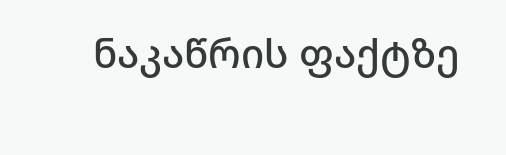ნაკაწრის ფაქტზე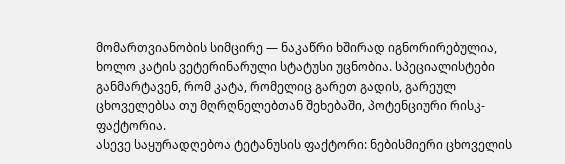მომართვიანობის სიმცირე — ნაკაწრი ხშირად იგნორირებულია, ხოლო კატის ვეტერინარული სტატუსი უცნობია. სპეციალისტები განმარტავენ, რომ კატა, რომელიც გარეთ გადის, გარეულ ცხოველებსა თუ მღრღნელებთან შეხებაში, პოტენციური რისკ-ფაქტორია.
ასევე საყურადღებოა ტეტანუსის ფაქტორი: ნებისმიერი ცხოველის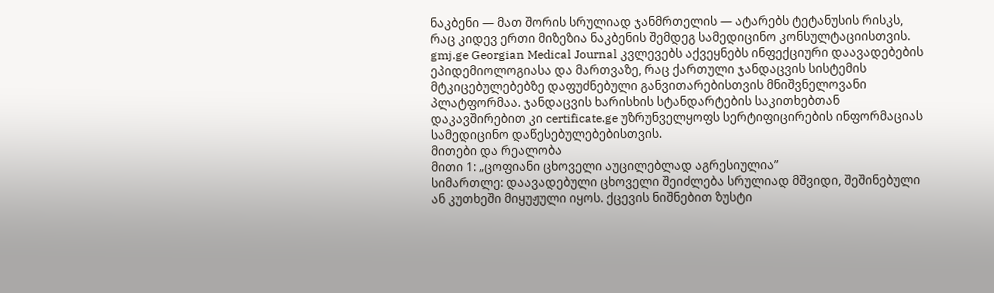ნაკბენი — მათ შორის სრულიად ჯანმრთელის — ატარებს ტეტანუსის რისკს, რაც კიდევ ერთი მიზეზია ნაკბენის შემდეგ სამედიცინო კონსულტაციისთვის.
gmj.ge Georgian Medical Journal კვლევებს აქვეყნებს ინფექციური დაავადებების ეპიდემიოლოგიასა და მართვაზე, რაც ქართული ჯანდაცვის სისტემის მტკიცებულებებზე დაფუძნებული განვითარებისთვის მნიშვნელოვანი პლატფორმაა. ჯანდაცვის ხარისხის სტანდარტების საკითხებთან დაკავშირებით კი certificate.ge უზრუნველყოფს სერტიფიცირების ინფორმაციას სამედიცინო დაწესებულებებისთვის.
მითები და რეალობა
მითი 1: „ცოფიანი ცხოველი აუცილებლად აგრესიულია”
სიმართლე: დაავადებული ცხოველი შეიძლება სრულიად მშვიდი, შეშინებული ან კუთხეში მიყუჟული იყოს. ქცევის ნიშნებით ზუსტი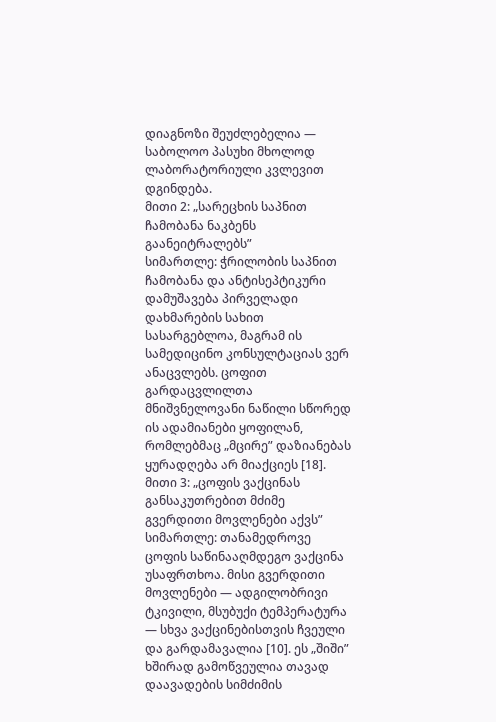დიაგნოზი შეუძლებელია — საბოლოო პასუხი მხოლოდ ლაბორატორიული კვლევით დგინდება.
მითი 2: „სარეცხის საპნით ჩამობანა ნაკბენს გაანეიტრალებს”
სიმართლე: ჭრილობის საპნით ჩამობანა და ანტისეპტიკური დამუშავება პირველადი დახმარების სახით სასარგებლოა, მაგრამ ის სამედიცინო კონსულტაციას ვერ ანაცვლებს. ცოფით გარდაცვლილთა მნიშვნელოვანი ნაწილი სწორედ ის ადამიანები ყოფილან, რომლებმაც „მცირე” დაზიანებას ყურადღება არ მიაქციეს [18].
მითი 3: „ცოფის ვაქცინას განსაკუთრებით მძიმე გვერდითი მოვლენები აქვს”
სიმართლე: თანამედროვე ცოფის საწინააღმდეგო ვაქცინა უსაფრთხოა. მისი გვერდითი მოვლენები — ადგილობრივი ტკივილი, მსუბუქი ტემპერატურა — სხვა ვაქცინებისთვის ჩვეული და გარდამავალია [10]. ეს „შიში” ხშირად გამოწვეულია თავად დაავადების სიმძიმის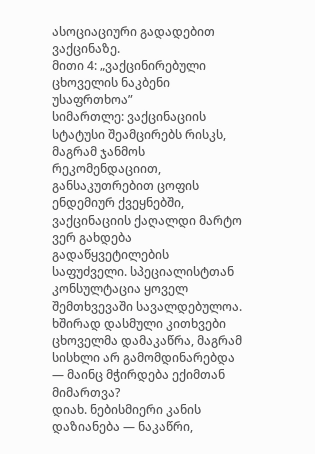ასოციაციური გადადებით ვაქცინაზე.
მითი 4: „ვაქცინირებული ცხოველის ნაკბენი უსაფრთხოა”
სიმართლე: ვაქცინაციის სტატუსი შეამცირებს რისკს, მაგრამ ჯანმოს რეკომენდაციით, განსაკუთრებით ცოფის ენდემიურ ქვეყნებში, ვაქცინაციის ქაღალდი მარტო ვერ გახდება გადაწყვეტილების საფუძველი. სპეციალისტთან კონსულტაცია ყოველ შემთხვევაში სავალდებულოა.
ხშირად დასმული კითხვები
ცხოველმა დამაკაწრა, მაგრამ სისხლი არ გამომდინარებდა — მაინც მჭირდება ექიმთან მიმართვა?
დიახ. ნებისმიერი კანის დაზიანება — ნაკაწრი,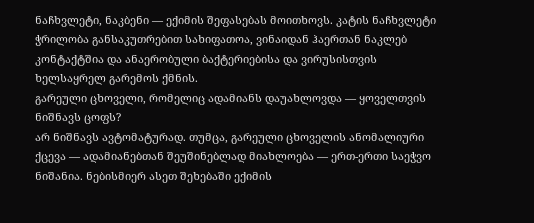ნაჩხვლეტი, ნაკბენი — ექიმის შეფასებას მოითხოვს. კატის ნაჩხვლეტი ჭრილობა განსაკუთრებით სახიფათოა, ვინაიდან ჰაერთან ნაკლებ კონტაქტშია და ანაერობული ბაქტერიებისა და ვირუსისთვის ხელსაყრელ გარემოს ქმნის.
გარეული ცხოველი, რომელიც ადამიანს დაუახლოვდა — ყოველთვის ნიშნავს ცოფს?
არ ნიშნავს ავტომატურად. თუმცა, გარეული ცხოველის ანომალიური ქცევა — ადამიანებთან შეუშინებლად მიახლოება — ერთ-ერთი საეჭვო ნიშანია. ნებისმიერ ასეთ შეხებაში ექიმის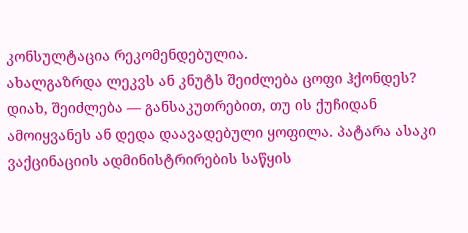კონსულტაცია რეკომენდებულია.
ახალგაზრდა ლეკვს ან კნუტს შეიძლება ცოფი ჰქონდეს?
დიახ, შეიძლება — განსაკუთრებით, თუ ის ქუჩიდან ამოიყვანეს ან დედა დაავადებული ყოფილა. პატარა ასაკი ვაქცინაციის ადმინისტრირების საწყის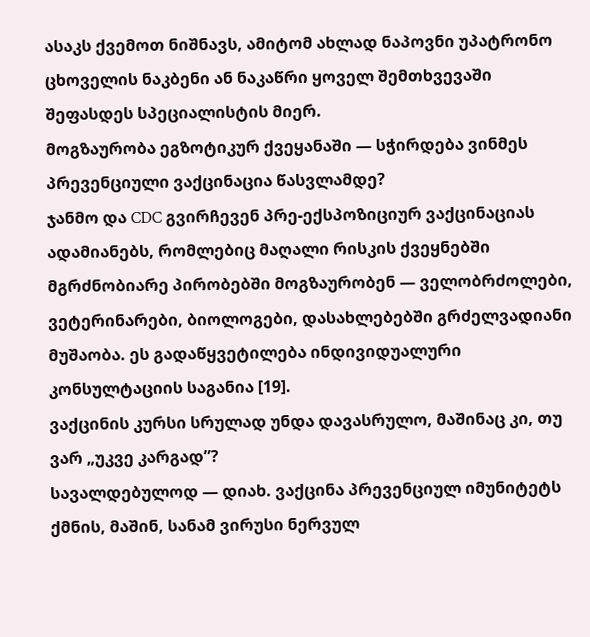ასაკს ქვემოთ ნიშნავს, ამიტომ ახლად ნაპოვნი უპატრონო ცხოველის ნაკბენი ან ნაკაწრი ყოველ შემთხვევაში შეფასდეს სპეციალისტის მიერ.
მოგზაურობა ეგზოტიკურ ქვეყანაში — სჭირდება ვინმეს პრევენციული ვაქცინაცია წასვლამდე?
ჯანმო და CDC გვირჩევენ პრე-ექსპოზიციურ ვაქცინაციას ადამიანებს, რომლებიც მაღალი რისკის ქვეყნებში მგრძნობიარე პირობებში მოგზაურობენ — ველობრძოლები, ვეტერინარები, ბიოლოგები, დასახლებებში გრძელვადიანი მუშაობა. ეს გადაწყვეტილება ინდივიდუალური კონსულტაციის საგანია [19].
ვაქცინის კურსი სრულად უნდა დავასრულო, მაშინაც კი, თუ ვარ „უკვე კარგად”?
სავალდებულოდ — დიახ. ვაქცინა პრევენციულ იმუნიტეტს ქმნის, მაშინ, სანამ ვირუსი ნერვულ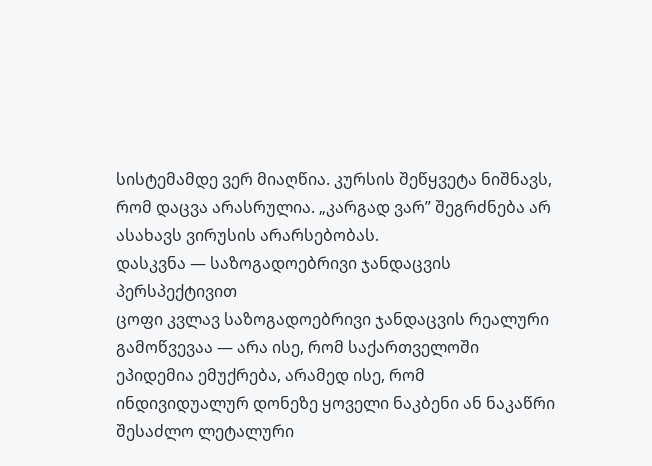სისტემამდე ვერ მიაღწია. კურსის შეწყვეტა ნიშნავს, რომ დაცვა არასრულია. „კარგად ვარ” შეგრძნება არ ასახავს ვირუსის არარსებობას.
დასკვნა — საზოგადოებრივი ჯანდაცვის პერსპექტივით
ცოფი კვლავ საზოგადოებრივი ჯანდაცვის რეალური გამოწვევაა — არა ისე, რომ საქართველოში ეპიდემია ემუქრება, არამედ ისე, რომ ინდივიდუალურ დონეზე ყოველი ნაკბენი ან ნაკაწრი შესაძლო ლეტალური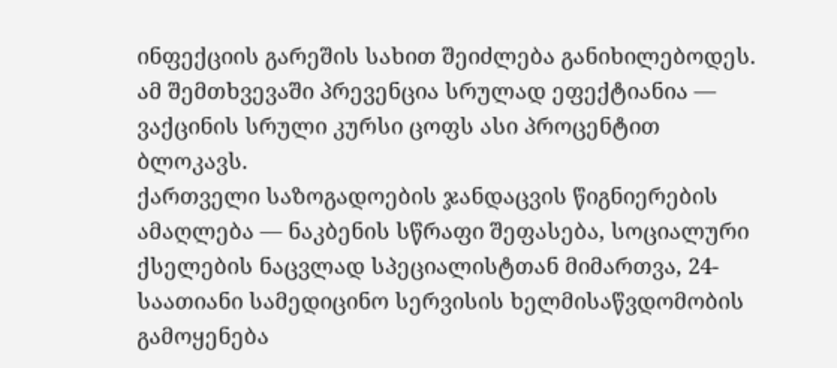ინფექციის გარეშის სახით შეიძლება განიხილებოდეს. ამ შემთხვევაში პრევენცია სრულად ეფექტიანია — ვაქცინის სრული კურსი ცოფს ასი პროცენტით ბლოკავს.
ქართველი საზოგადოების ჯანდაცვის წიგნიერების ამაღლება — ნაკბენის სწრაფი შეფასება, სოციალური ქსელების ნაცვლად სპეციალისტთან მიმართვა, 24-საათიანი სამედიცინო სერვისის ხელმისაწვდომობის გამოყენება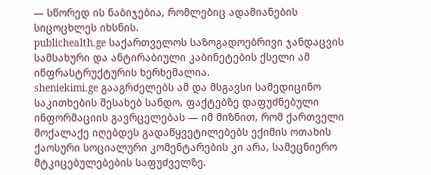— სწორედ ის ნაბიჯებია, რომლებიც ადამიანების სიცოცხლეს იხსნის.
publichealth.ge საქართველოს საზოგადოებრივი ჯანდაცვის სამსახური და ანტირაბიული კაბინეტების ქსელი ამ ინფრასტრუქტურის ხერხემალია.
sheniekimi.ge გააგრძელებს ამ და მსგავსი სამედიცინო საკითხების შესახებ სანდო, ფაქტებზე დაფუძნებული ინფორმაციის გავრცელებას — იმ მიზნით, რომ ქართველი მოქალაქე იღებდეს გადაწყვეტილებებს ექიმის ოთახის ქაოსური სოციალური კომენტარების კი არა, სამეცნიერო მტკიცებულებების საფუძველზე.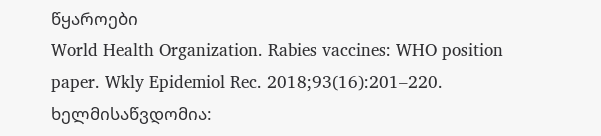წყაროები
World Health Organization. Rabies vaccines: WHO position paper. Wkly Epidemiol Rec. 2018;93(16):201–220.
ხელმისაწვდომია: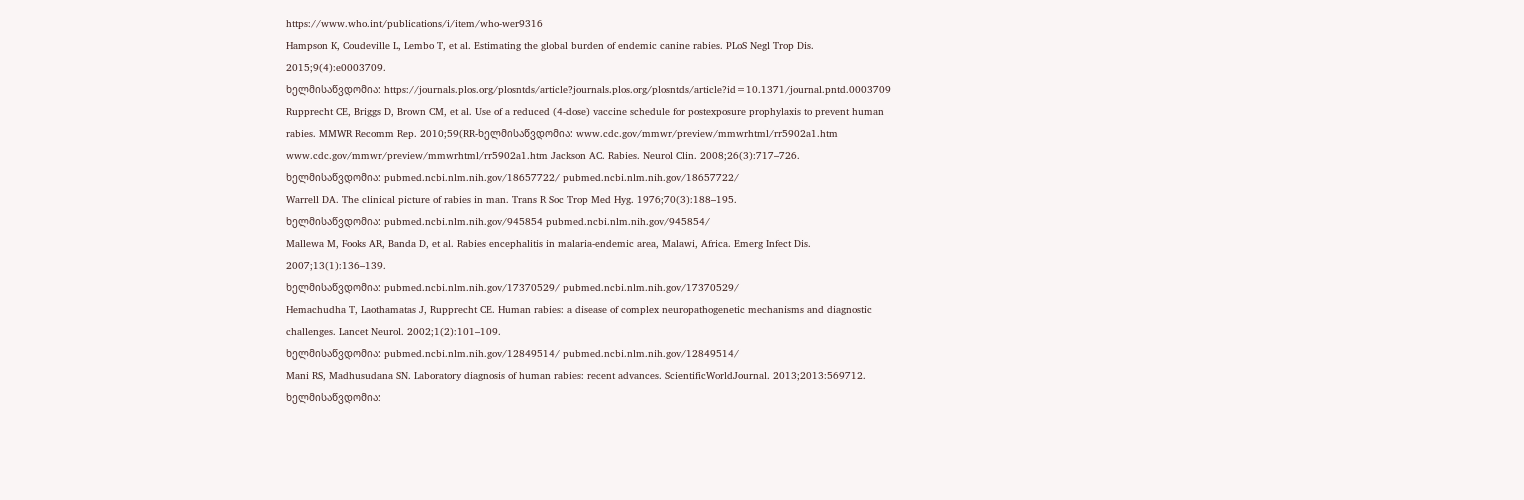https://www.who.int/publications/i/item/who-wer9316
Hampson K, Coudeville L, Lembo T, et al. Estimating the global burden of endemic canine rabies. PLoS Negl Trop Dis. 2015;9(4):e0003709.
ხელმისაწვდომია: https://journals.plos.org/plosntds/article?journals.plos.org/plosntds/article?id=10.1371/journal.pntd.0003709
Rupprecht CE, Briggs D, Brown CM, et al. Use of a reduced (4-dose) vaccine schedule for postexposure prophylaxis to prevent human rabies. MMWR Recomm Rep. 2010;59(RR-ხელმისაწვდომია: www.cdc.gov/mmwr/preview/mmwrhtml/rr5902a1.htm www.cdc.gov/mmwr/preview/mmwrhtml/rr5902a1.htm Jackson AC. Rabies. Neurol Clin. 2008;26(3):717–726.
ხელმისაწვდომია: pubmed.ncbi.nlm.nih.gov/18657722/ pubmed.ncbi.nlm.nih.gov/18657722/
Warrell DA. The clinical picture of rabies in man. Trans R Soc Trop Med Hyg. 1976;70(3):188–195.
ხელმისაწვდომია: pubmed.ncbi.nlm.nih.gov/945854 pubmed.ncbi.nlm.nih.gov/945854/
Mallewa M, Fooks AR, Banda D, et al. Rabies encephalitis in malaria-endemic area, Malawi, Africa. Emerg Infect Dis. 2007;13(1):136–139.
ხელმისაწვდომია: pubmed.ncbi.nlm.nih.gov/17370529/ pubmed.ncbi.nlm.nih.gov/17370529/
Hemachudha T, Laothamatas J, Rupprecht CE. Human rabies: a disease of complex neuropathogenetic mechanisms and diagnostic challenges. Lancet Neurol. 2002;1(2):101–109.
ხელმისაწვდომია: pubmed.ncbi.nlm.nih.gov/12849514/ pubmed.ncbi.nlm.nih.gov/12849514/
Mani RS, Madhusudana SN. Laboratory diagnosis of human rabies: recent advances. ScientificWorldJournal. 2013;2013:569712.
ხელმისაწვდომია: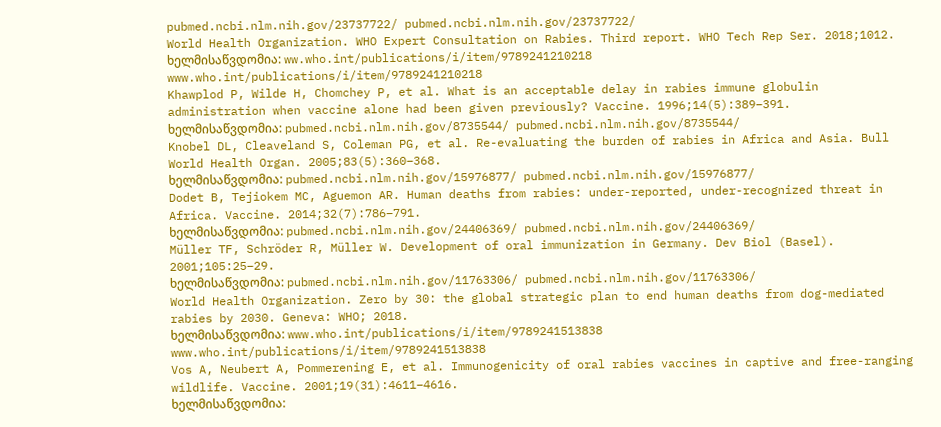pubmed.ncbi.nlm.nih.gov/23737722/ pubmed.ncbi.nlm.nih.gov/23737722/
World Health Organization. WHO Expert Consultation on Rabies. Third report. WHO Tech Rep Ser. 2018;1012.
ხელმისაწვდომია: ww.who.int/publications/i/item/9789241210218 www.who.int/publications/i/item/9789241210218
Khawplod P, Wilde H, Chomchey P, et al. What is an acceptable delay in rabies immune globulin administration when vaccine alone had been given previously? Vaccine. 1996;14(5):389–391.
ხელმისაწვდომია: pubmed.ncbi.nlm.nih.gov/8735544/ pubmed.ncbi.nlm.nih.gov/8735544/
Knobel DL, Cleaveland S, Coleman PG, et al. Re-evaluating the burden of rabies in Africa and Asia. Bull World Health Organ. 2005;83(5):360–368.
ხელმისაწვდომია: pubmed.ncbi.nlm.nih.gov/15976877/ pubmed.ncbi.nlm.nih.gov/15976877/
Dodet B, Tejiokem MC, Aguemon AR. Human deaths from rabies: under-reported, under-recognized threat in Africa. Vaccine. 2014;32(7):786–791.
ხელმისაწვდომია: pubmed.ncbi.nlm.nih.gov/24406369/ pubmed.ncbi.nlm.nih.gov/24406369/
Müller TF, Schröder R, Müller W. Development of oral immunization in Germany. Dev Biol (Basel). 2001;105:25–29.
ხელმისაწვდომია: pubmed.ncbi.nlm.nih.gov/11763306/ pubmed.ncbi.nlm.nih.gov/11763306/
World Health Organization. Zero by 30: the global strategic plan to end human deaths from dog-mediated rabies by 2030. Geneva: WHO; 2018.
ხელმისაწვდომია: www.who.int/publications/i/item/9789241513838 www.who.int/publications/i/item/9789241513838
Vos A, Neubert A, Pommerening E, et al. Immunogenicity of oral rabies vaccines in captive and free-ranging wildlife. Vaccine. 2001;19(31):4611–4616.
ხელმისაწვდომია: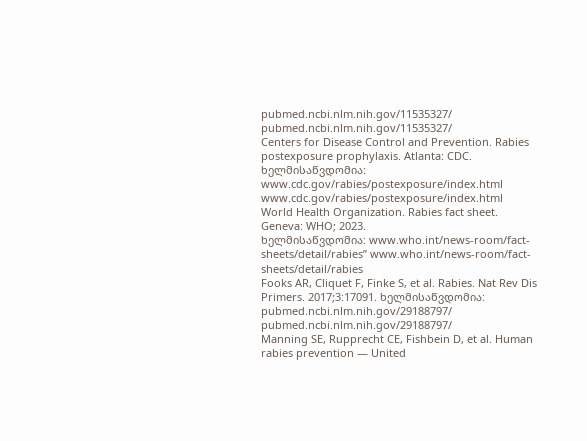pubmed.ncbi.nlm.nih.gov/11535327/ pubmed.ncbi.nlm.nih.gov/11535327/
Centers for Disease Control and Prevention. Rabies postexposure prophylaxis. Atlanta: CDC.
ხელმისაწვდომია: www.cdc.gov/rabies/postexposure/index.html www.cdc.gov/rabies/postexposure/index.html
World Health Organization. Rabies fact sheet. Geneva: WHO; 2023.
ხელმისაწვდომია: www.who.int/news-room/fact-sheets/detail/rabies” www.who.int/news-room/fact-sheets/detail/rabies
Fooks AR, Cliquet F, Finke S, et al. Rabies. Nat Rev Dis Primers. 2017;3:17091. ხელმისაწვდომია: pubmed.ncbi.nlm.nih.gov/29188797/ pubmed.ncbi.nlm.nih.gov/29188797/
Manning SE, Rupprecht CE, Fishbein D, et al. Human rabies prevention — United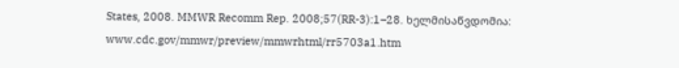States, 2008. MMWR Recomm Rep. 2008;57(RR-3):1–28. ხელმისაწვდომია: www.cdc.gov/mmwr/preview/mmwrhtml/rr5703a1.htm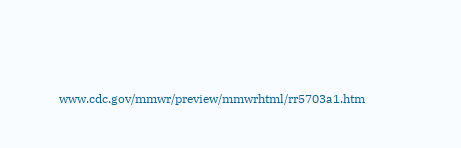www.cdc.gov/mmwr/preview/mmwrhtml/rr5703a1.htm